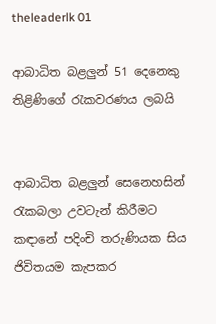theleaderlk 01

ආබාධිත බළලුන් 51 දෙනෙකු තිළිණිගේ රැකවරණය ලබයි


ආබාධිත බළලුන් සෙනෙහසින් රැකබලා උවටැන් කිරීමට කඳානේ පදිංචි තරුණියක සිය ජිවිතයම කැපකර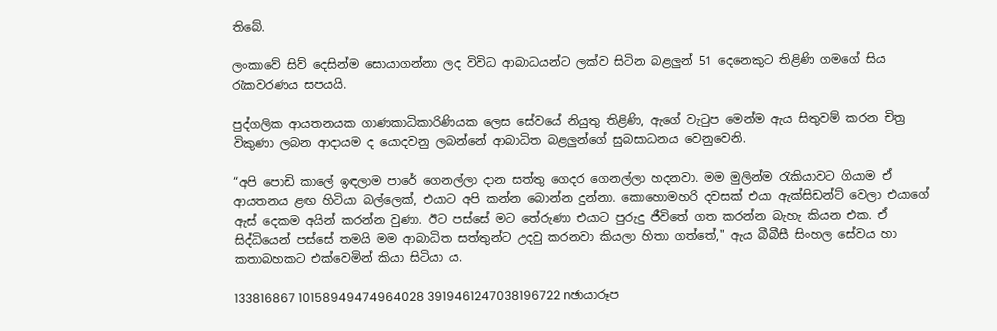තිබේ.

ලංකාවේ සිව් දෙසින්ම සොයාගන්නා ලද විවිධ ආබාධයන්ට ලක්ව සිටින බළලුන් 51 දෙනෙකුට තිළිණි ගමගේ සිය රැකවරණය සපයයි.

පුද්ගලික ආයතනයක ගාණකාධිකාරිණියක ලෙස සේවයේ නියුතු තිළිණි, ඇගේ වැටුප මෙන්ම ඇය සිතුවම් කරන චිත්‍ර විකුණා ලබන ආදායම ද යොදවනු ලබන්නේ ආබාධිත බළලුන්ගේ සුබසාධනය වෙනුවෙනි.

“අපි පොඩි කාලේ ඉඳලාම පාරේ ගෙනල්ලා දාන සත්තු ගෙදර ගෙනල්ලා හදනවා. මම මුලින්ම රැකියාවට ගියාම ඒ ආයතනය ළඟ හිටියා බල්ලෙක්, එයාට අපි කන්න බොන්න දුන්නා. කොහොමහරි දවසක් එයා ඇක්සිඩන්ට් වෙලා එයාගේ ඇස් දෙකම අයින් කරන්න වුණා. ඊට පස්සේ මට තේරුණා එයාට පුරුදු ජීවිතේ ගත කරන්න බැහැ කියන එක. ඒ සිද්ධියෙන් පස්සේ තමයි මම ආබාධිත සත්තුන්ට උදවු කරනවා කියලා හිතා ගත්තේ," ඇය බීබීසී සිංහල සේවය හා කතාබහකට එක්වෙමින් කියා සිටියා ය.

133816867 10158949474964028 3919461247038196722 nඡායාරූප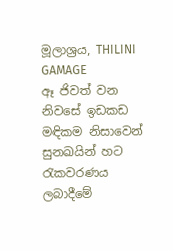මූලාශ්‍රය, THILINI GAMAGE
ඈ ජිවත් වන නිවසේ ඉඩකඩ මඳිකම නිසාවෙන් සුනඛයින් හට රැකවරණය ලබාදීමේ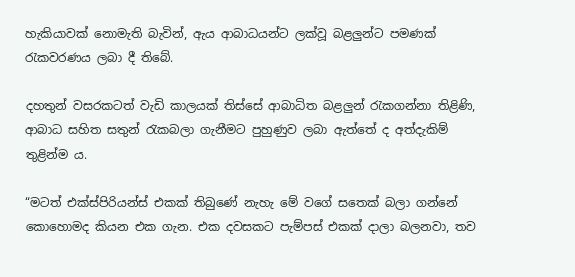හැකියාවක් නොමැති බැවින්, ඇය ආබාධයන්ට ලක්වූ බළලුන්ට පමණක් රැකවරණය ලබා දී තිබේ.

දහතුන් වසරකටත් වැඩි කාලයක් තිස්සේ ආබාධිත බළලුන් රැකගන්නා තිළිණි, ආබාධ සහිත සතුන් රැකබලා ගැනීමට පුහුණුව ලබා ඇත්තේ ද අත්දැකිම් තුළින්ම ය.

“මටත් එක්ස්පිරියන්ස් එකක් තිබුණේ නැහැ මේ වගේ සතෙක් බලා ගන්නේ කොහොමද කියන එක ගැන. එක දවසකට පැම්පස් එකක් දාලා බලනවා, තව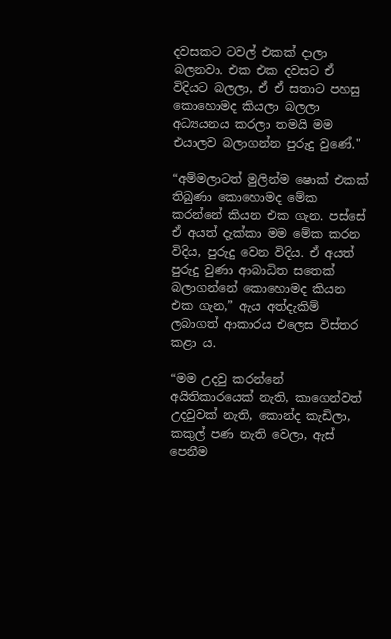දවසකට ටවල් එකක් දාලා බලනවා. එක එක දවසට ඒ විදියට බලලා, ඒ ඒ සතාට පහසු කොහොමද කියලා බලලා අධ්‍යයනය කරලා තමයි මම එයාලව බලාගන්න පුරුදු වුණේ."

“අම්මලාටත් මුලින්ම ෂොක් එකක් තිබුණා කොහොමද මේක කරන්නේ කියන එක ගැන. පස්සේ ඒ අයත් දැක්කා මම මේක කරන විදිය, පුරුදු වෙන විදිය. ඒ අයත් පුරුදු වුණා ආබාධිත සතෙක් බලාගන්නේ කොහොමද කියන එක ගැන,” ඇය අත්දැකිම් ලබාගත් ආකාරය එලෙස විස්තර කළා ය.

“මම උදවු කරන්නේ අයිතිකාරයෙක් නැති, කාගෙන්වත් උදවුවක් නැති, කොන්ද කැඩිලා, කකුල් පණ නැති වෙලා, ඇස් පෙනීම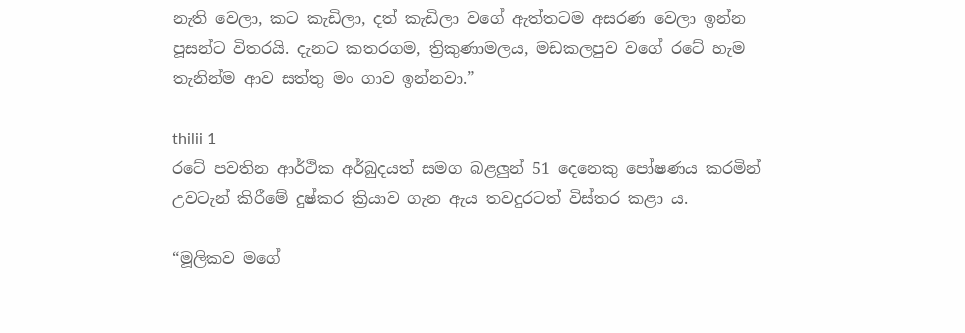නැති වෙලා, කට කැඩිලා, දත් කැඩිලා වගේ ඇත්තටම අසරණ වෙලා ඉන්න පූසන්ට විතරයි. දැනට කතරගම, ත්‍රිකුණාමලය, මඩකලපුව වගේ රටේ හැම තැනින්ම ආව සත්තු මං ගාව ඉන්නවා.”

thilii 1
රටේ පවතින ආර්ථික අර්බුදයත් සමග බළලුන් 51 දෙනෙකු පෝෂණය කරමින් උවටැන් කිරීමේ දුෂ්කර ක්‍රියාව ගැන ඇය තවදුරටත් විස්තර කළා ය.

“මූලිකව මගේ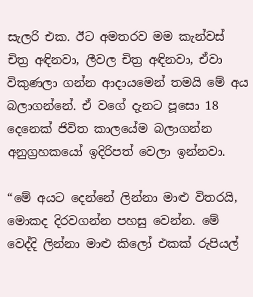සැලරි එක. ඊට අමතරව මම කැන්වස් චිත්‍ර අඳිනවා, ලීවල චිත්‍ර අඳිනවා, ඒවා විකුණලා ගන්න ආදායමෙන් තමයි මේ අය බලාගන්නේ. ඒ වගේ දැනට පූසො 18 දෙනෙක් ජිවිත කාලයේම බලාගන්න අනුග්‍රහකයෝ ඉදිරිපත් වෙලා ඉන්නවා.

“මේ අයට දෙන්නේ ලින්නා මාළු විතරයි, මොකද දිරවගන්න පහසු වෙන්න. මේ වෙද්දි ලින්නා මාළු කිලෝ එකක් රුපියල්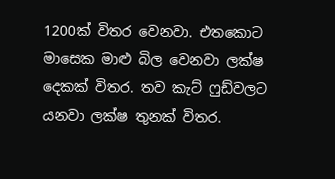1200ක් විතර වෙනවා. එතකොට මාසෙක මාළු බිල වෙනවා ලක්ෂ දෙකක් විතර. තව කැට් ෆුඩ්වලට යනවා ලක්ෂ තුනක් විතර.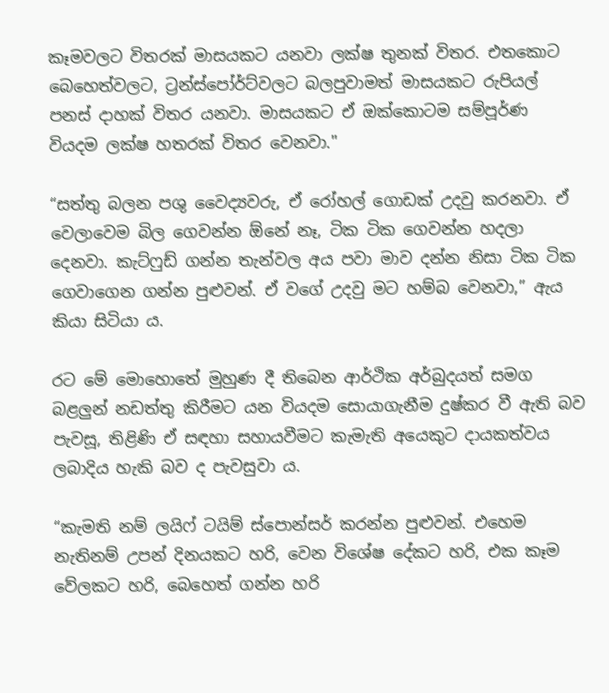කෑමවලට විතරක් මාසයකට යනවා ලක්ෂ තුනක් විතර. එතකොට බෙහෙත්වලට, ට්‍රන්ස්පෝර්ට්වලට බලපුවාමත් මාසයකට රුපියල් පනස් දාහක් විතර යනවා. මාසයකට ඒ ඔක්කොටම සම්පූර්ණ වියදම ලක්ෂ හතරක් විතර වෙනවා."

“සත්තු බලන පශු වෛද්‍යවරු, ඒ රෝහල් ගොඩක් උදවු කරනවා. ඒ වෙලාවෙම බිල ගෙවන්න ඕනේ නෑ, ටික ටික ගෙවන්න හදලා දෙනවා. කැට්ෆුඩ් ගන්න තැන්වල අය පවා මාව දන්න නිසා ටික ටික ගෙවාගෙන ගන්න පුළුවන්. ඒ වගේ උදවු මට හම්බ වෙනවා,” ඇය කියා සිටියා ය.

රට මේ මොහොතේ මුහුණ දී තිබෙන ආර්ථික අර්බුදයත් සමග බළලුන් නඩත්තු කිරීමට යන වියදම සොයාගැනීම දුෂ්කර වී ඇති බව පැවසූ, තිළිණි ඒ සඳහා සහායවීමට කැමැති අයෙකුට දායකත්වය ලබාදිය හැකි බව ද පැවසුවා ය.

“කැමති නම් ලයිෆ් ටයිම් ස්පොන්සර් කරන්න පුළුවන්. එහෙම නැතිනම් උපන් දිනයකට හරි, වෙන විශේෂ දේකට හරි, එක කෑම වේලකට හරි, බෙහෙත් ගන්න හරි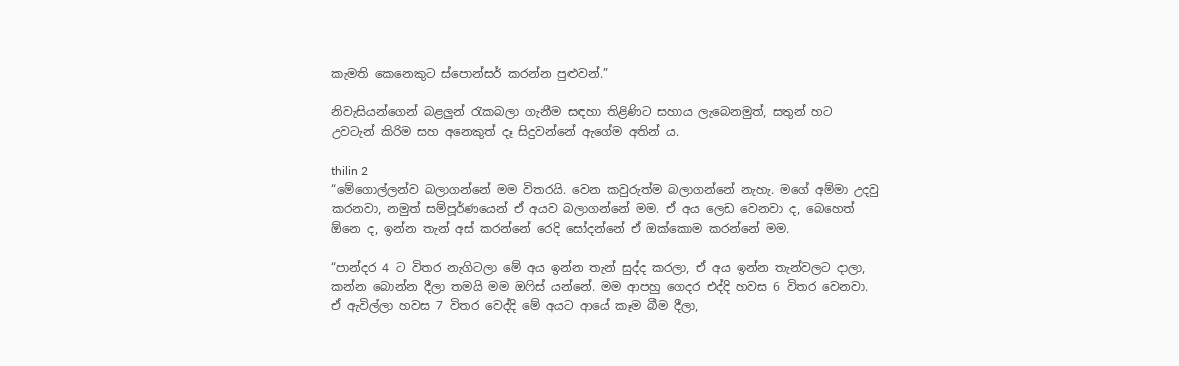කැමති කෙනෙකුට ස්පොන්සර් කරන්න පුළුවන්.”

නිවැසියන්ගෙන් බළලුන් රැකබලා ගැනීම සඳහා තිළිණිට සහාය ලැබෙනමුත්, සතුන් හට උවටැන් කිරිම සහ අනෙකුත් දෑ සිදුවන්නේ ඇගේම අතින් ය.

thilin 2
“මේගොල්ලන්ව බලාගන්නේ මම විතරයි. වෙන කවුරුත්ම බලාගන්නේ නැහැ. මගේ අම්මා උදවු කරනවා, නමුත් සම්පූර්ණයෙන් ඒ අයව බලාගන්නේ මම. ඒ අය ලෙඩ වෙනවා ද, බෙහෙත් ඕනෙ ද, ඉන්න තැන් අස් කරන්නේ රෙදි සෝදන්නේ ඒ ඔක්කොම කරන්නේ මම.

“පාන්දර 4 ට විතර නැගිටලා මේ අය ඉන්න තැන් සුද්ද කරලා, ඒ අය ඉන්න තැන්වලට දාලා, කන්න බොන්න දීලා තමයි මම ඔෆිස් යන්නේ. මම ආපහු ගෙදර එද්දි හවස 6 විතර වෙනවා. ඒ ඇවිල්ලා හවස 7 විතර වෙද්දි මේ අයට ආයේ කෑම බීම දීලා,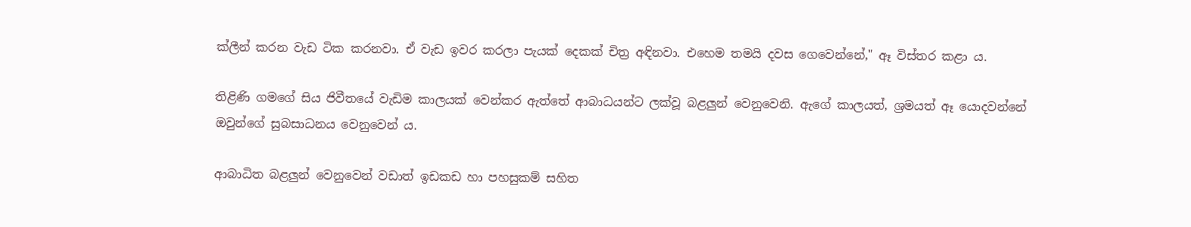ක්ලීන් කරන වැඩ ටික කරනවා. ඒ වැඩ ඉවර කරලා පැයක් දෙකක් චිත්‍ර අඳිනවා. එහෙම තමයි දවස ගෙවෙන්නේ," ඈ විස්තර කළා ය.

තිළිණි ගමගේ සිය ජිවීතයේ වැඩිම කාලයක් වෙන්කර ඇත්තේ ආබාධයන්ට ලක්වූ බළලුන් වෙනුවෙනි. ඇගේ කාලයත්, ශ්‍රමයත් ඈ යොදවන්නේ ඔවුන්ගේ සුබසාධනය වෙනුවෙන් ය.

ආබාධිත බළලුන් වෙනුවෙන් වඩාත් ඉඩකඩ හා පහසුකම් සහිත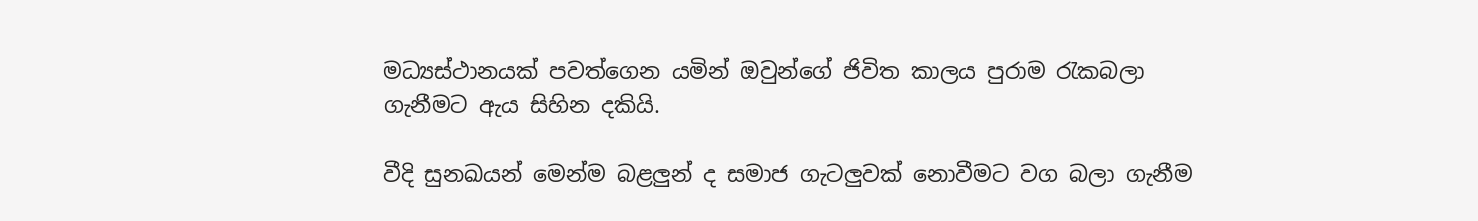මධ්‍යස්ථානයක් පවත්ගෙන යමින් ඔවුන්ගේ ජිවිත කාලය පුරාම රැකබලා ගැනීමට ඇය සිහින දකියි.

වීදි සුනඛයන් මෙන්ම බළලුන් ද සමාජ ගැටලුවක් නොවීමට වග බලා ගැනීම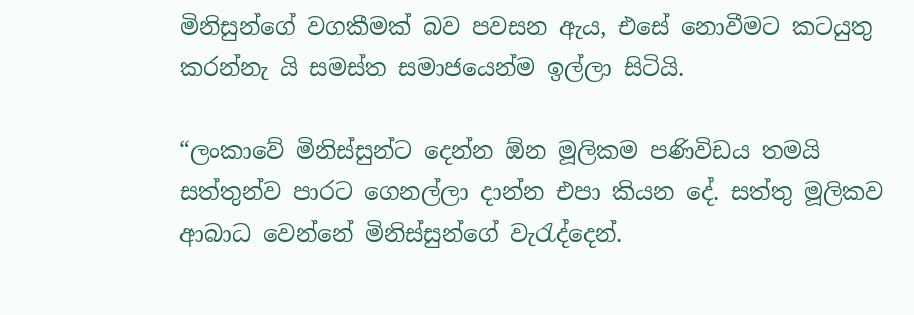මිනිසුන්ගේ වගකීමක් බව පවසන ඇය, එසේ නොවීමට කටයුතු කරන්නැ යි සමස්ත සමාජයෙන්ම ඉල්ලා සිටියි.

“ලංකාවේ මිනිස්සුන්ට දෙන්න ඕන මූලිකම පණිවිඩය තමයි සත්තුන්ව පාරට ගෙනල්ලා දාන්න එපා කියන දේ. සත්තු මූලිකව ආබාධ වෙන්නේ මිනිස්සුන්ගේ වැරැද්දෙන්.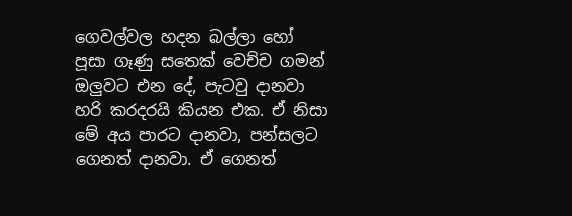ගෙවල්වල හදන බල්ලා හෝ පූසා ගෑණු සතෙක් වෙච්ච ගමන් ඔලුවට එන දේ, පැටවු දානවා හරි කරදරයි කියන එක. ඒ නිසා මේ අය පාරට දානවා, පන්සලට ගෙනත් දානවා. ඒ ගෙනත්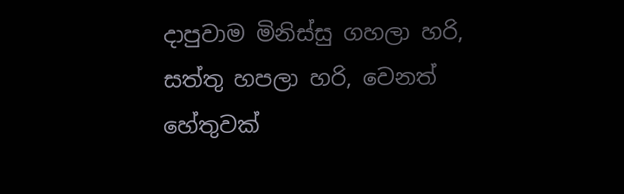දාපුවාම මිනිස්සු ගහලා හරි, සත්තු හපලා හරි, වෙනත් හේතුවක්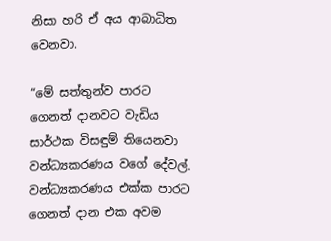නිසා හරි ඒ අය ආබාධිත වෙනවා.

“මේ සත්තුන්ව පාරට ගෙනත් දානවට වැඩිය සාර්ථක විසඳුම් තියෙනවා වන්ධ්‍යකරණය වගේ දේවල්. වන්ධ්‍යකරණය එක්ක පාරට ගෙනත් දාන එක අවම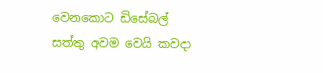වෙනකොට ඩිසේබල් සත්තු අවම වෙයි කවදා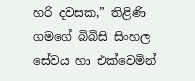හරි දවසක,” තිළිණි ගමගේ බිබිසි සිංහල සේවය හා එක්වෙමින්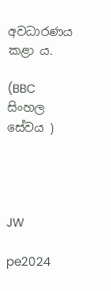අවධාරණය කළා ය.

(BBC සිංහල සේවය )




JW

pe2024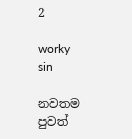2

worky sin

නවතම පුවත්